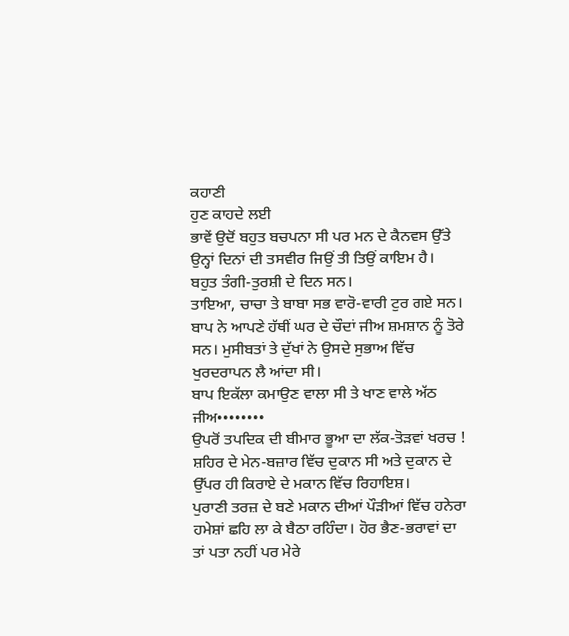ਕਹਾਣੀ
ਹੁਣ ਕਾਹਦੇ ਲਈ
ਭਾਵੇਂ ਉਦੋਂ ਬਹੁਤ ਬਚਪਨਾ ਸੀ ਪਰ ਮਨ ਦੇ ਕੈਨਵਸ ਉੱਤੇ ਉਨ੍ਹਾਂ ਦਿਨਾਂ ਦੀ ਤਸਵੀਰ ਜਿਉਂ ਤੀ ਤਿਉਂ ਕਾਇਮ ਹੈ।
ਬਹੁਤ ਤੰਗੀ-ਤੁਰਸ਼ੀ ਦੇ ਦਿਨ ਸਨ।
ਤਾਇਆ, ਚਾਚਾ ਤੇ ਬਾਬਾ ਸਭ ਵਾਰੋ-ਵਾਰੀ ਟੁਰ ਗਏ ਸਨ। ਬਾਪ ਨੇ ਆਪਣੇ ਹੱਥੀਂ ਘਰ ਦੇ ਚੌਦਾਂ ਜੀਅ ਸ਼ਮਸ਼ਾਨ ਨੂੰ ਤੋਰੇ ਸਨ। ਮੁਸੀਬਤਾਂ ਤੇ ਦੁੱਖਾਂ ਨੇ ਉਸਦੇ ਸੁਭਾਅ ਵਿੱਚ ਖੁਰਦਰਾਪਨ ਲੈ ਆਂਦਾ ਸੀ।
ਬਾਪ ਇਕੱਲਾ ਕਮਾਉਣ ਵਾਲਾ ਸੀ ਤੇ ਖਾਣ ਵਾਲੇ ਅੱਠ ਜੀਅ••••••••
ਉਪਰੋਂ ਤਪਦਿਕ ਦੀ ਬੀਮਾਰ ਭੂਆ ਦਾ ਲੱਕ-ਤੋੜਵਾਂ ਖਰਚ !
ਸ਼ਹਿਰ ਦੇ ਮੇਨ-ਬਜ਼ਾਰ ਵਿੱਚ ਦੁਕਾਨ ਸੀ ਅਤੇ ਦੁਕਾਨ ਦੇ ਉੱਪਰ ਹੀ ਕਿਰਾਏ ਦੇ ਮਕਾਨ ਵਿੱਚ ਰਿਹਾਇਸ਼।
ਪੁਰਾਣੀ ਤਰਜ਼ ਦੇ ਬਣੇ ਮਕਾਨ ਦੀਆਂ ਪੌੜੀਆਂ ਵਿੱਚ ਹਨੇਰਾ ਹਮੇਸ਼ਾਂ ਛਹਿ ਲਾ ਕੇ ਬੈਠਾ ਰਹਿੰਦਾ। ਹੋਰ ਭੈਣ-ਭਰਾਵਾਂ ਦਾ ਤਾਂ ਪਤਾ ਨਹੀਂ ਪਰ ਮੇਰੇ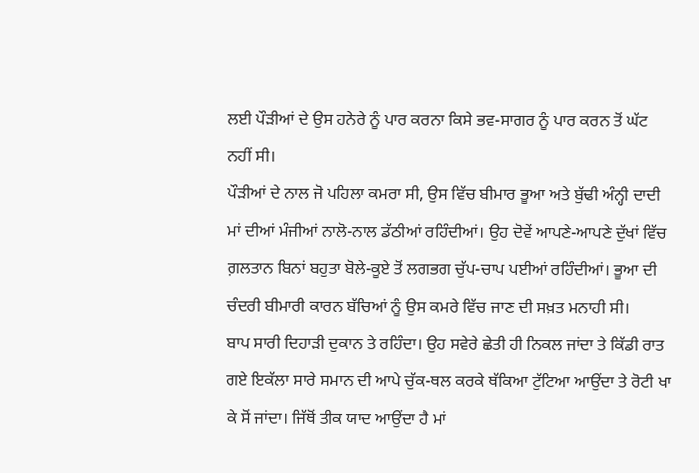ਲਈ ਪੌੜੀਆਂ ਦੇ ਉਸ ਹਨੇਰੇ ਨੂੰ ਪਾਰ ਕਰਨਾ ਕਿਸੇ ਭਵ-ਸਾਗਰ ਨੂੰ ਪਾਰ ਕਰਨ ਤੋਂ ਘੱਟ ਨਹੀਂ ਸੀ।
ਪੌੜੀਆਂ ਦੇ ਨਾਲ ਜੋ ਪਹਿਲਾ ਕਮਰਾ ਸੀ, ਉਸ ਵਿੱਚ ਬੀਮਾਰ ਭੂਆ ਅਤੇ ਬੁੱਢੀ ਅੰਨ੍ਹੀ ਦਾਦੀ ਮਾਂ ਦੀਆਂ ਮੰਜੀਆਂ ਨਾਲੋ-ਨਾਲ ਡੱਠੀਆਂ ਰਹਿੰਦੀਆਂ। ਉਹ ਦੋਵੇਂ ਆਪਣੇ-ਆਪਣੇ ਦੁੱਖਾਂ ਵਿੱਚ ਗ਼ਲਤਾਨ ਬਿਨਾਂ ਬਹੁਤਾ ਬੋਲੇ-ਕੂਏ ਤੋਂ ਲਗਭਗ ਚੁੱਪ-ਚਾਪ ਪਈਆਂ ਰਹਿੰਦੀਆਂ। ਭੂਆ ਦੀ ਚੰਦਰੀ ਬੀਮਾਰੀ ਕਾਰਨ ਬੱਚਿਆਂ ਨੂੰ ਉਸ ਕਮਰੇ ਵਿੱਚ ਜਾਣ ਦੀ ਸਖ਼ਤ ਮਨਾਹੀ ਸੀ।
ਬਾਪ ਸਾਰੀ ਦਿਹਾੜੀ ਦੁਕਾਨ ਤੇ ਰਹਿੰਦਾ। ਉਹ ਸਵੇਰੇ ਛੇਤੀ ਹੀ ਨਿਕਲ ਜਾਂਦਾ ਤੇ ਕਿੱਡੀ ਰਾਤ ਗਏ ਇਕੱਲਾ ਸਾਰੇ ਸਮਾਨ ਦੀ ਆਪੇ ਚੁੱਕ-ਥਲ ਕਰਕੇ ਥੱਕਿਆ ਟੁੱਟਿਆ ਆਉਂਦਾ ਤੇ ਰੋਟੀ ਖਾ ਕੇ ਸੋਂ ਜਾਂਦਾ। ਜਿੱਥੋਂ ਤੀਕ ਯਾਦ ਆਉਂਦਾ ਹੈ ਮਾਂ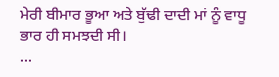ਮੇਰੀ ਬੀਮਾਰ ਭੂਆ ਅਤੇ ਬੁੱਢੀ ਦਾਦੀ ਮਾਂ ਨੂੰ ਵਾਧੂ ਭਾਰ ਹੀ ਸਮਝਦੀ ਸੀ।
...